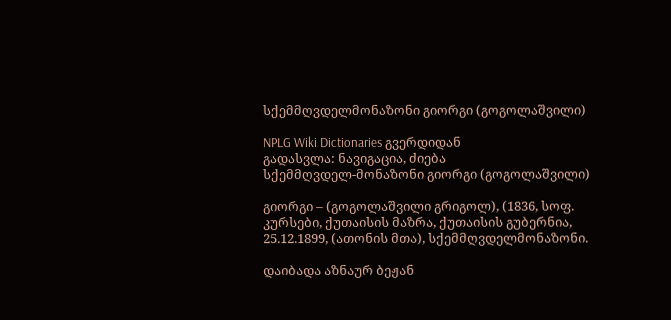სქემმღვდელმონაზონი გიორგი (გოგოლაშვილი)

NPLG Wiki Dictionaries გვერდიდან
გადასვლა: ნავიგაცია, ძიება
სქემმღვდელ-მონაზონი გიორგი (გოგოლაშვილი)

გიორგი – (გოგოლაშვილი გრიგოლ), (1836, სოფ. კურსები, ქუთაისის მაზრა, ქუთაისის გუბერნია, 25.12.1899, (ათონის მთა), სქემმღვდელმონაზონი.

დაიბადა აზნაურ ბეჟან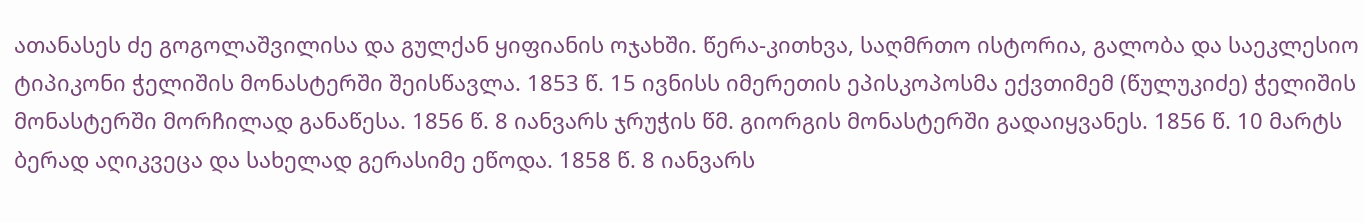ათანასეს ძე გოგოლაშვილისა და გულქან ყიფიანის ოჯახში. წერა-კითხვა, საღმრთო ისტორია, გალობა და საეკლესიო ტიპიკონი ჭელიშის მონასტერში შეისწავლა. 1853 წ. 15 ივნისს იმერეთის ეპისკოპოსმა ექვთიმემ (წულუკიძე) ჭელიშის მონასტერში მორჩილად განაწესა. 1856 წ. 8 იანვარს ჯრუჭის წმ. გიორგის მონასტერში გადაიყვანეს. 1856 წ. 10 მარტს ბერად აღიკვეცა და სახელად გერასიმე ეწოდა. 1858 წ. 8 იანვარს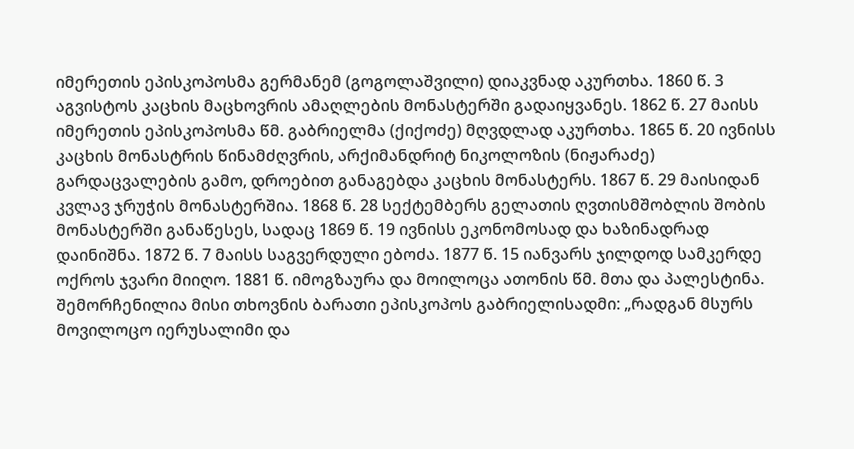იმერეთის ეპისკოპოსმა გერმანემ (გოგოლაშვილი) დიაკვნად აკურთხა. 1860 წ. 3 აგვისტოს კაცხის მაცხოვრის ამაღლების მონასტერში გადაიყვანეს. 1862 წ. 27 მაისს იმერეთის ეპისკოპოსმა წმ. გაბრიელმა (ქიქოძე) მღვდლად აკურთხა. 1865 წ. 20 ივნისს კაცხის მონასტრის წინამძღვრის, არქიმანდრიტ ნიკოლოზის (ნიჟარაძე) გარდაცვალების გამო, დროებით განაგებდა კაცხის მონასტერს. 1867 წ. 29 მაისიდან კვლავ ჯრუჭის მონასტერშია. 1868 წ. 28 სექტემბერს გელათის ღვთისმშობლის შობის მონასტერში განაწესეს, სადაც 1869 წ. 19 ივნისს ეკონომოსად და ხაზინადრად დაინიშნა. 1872 წ. 7 მაისს საგვერდული ებოძა. 1877 წ. 15 იანვარს ჯილდოდ სამკერდე ოქროს ჯვარი მიიღო. 1881 წ. იმოგზაურა და მოილოცა ათონის წმ. მთა და პალესტინა. შემორჩენილია მისი თხოვნის ბარათი ეპისკოპოს გაბრიელისადმი: „რადგან მსურს მოვილოცო იერუსალიმი და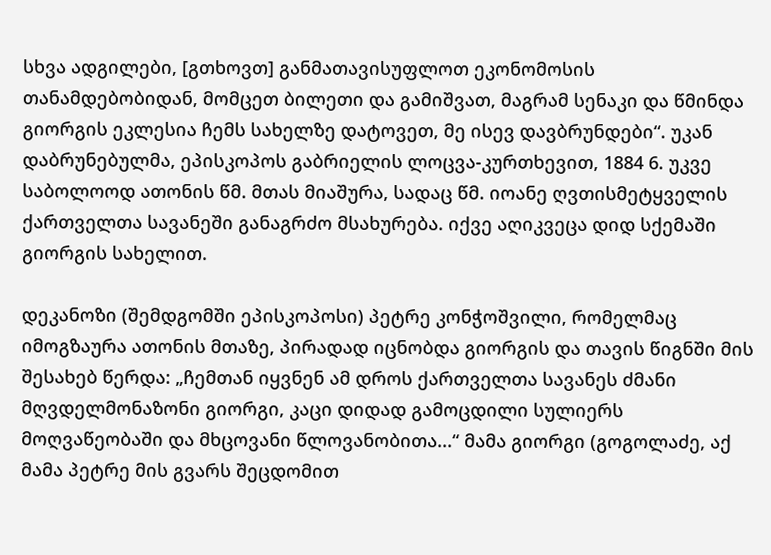სხვა ადგილები, [გთხოვთ] განმათავისუფლოთ ეკონომოსის თანამდებობიდან, მომცეთ ბილეთი და გამიშვათ, მაგრამ სენაკი და წმინდა გიორგის ეკლესია ჩემს სახელზე დატოვეთ, მე ისევ დავბრუნდები“. უკან დაბრუნებულმა, ეპისკოპოს გაბრიელის ლოცვა-კურთხევით, 1884 6. უკვე საბოლოოდ ათონის წმ. მთას მიაშურა, სადაც წმ. იოანე ღვთისმეტყველის ქართველთა სავანეში განაგრძო მსახურება. იქვე აღიკვეცა დიდ სქემაში გიორგის სახელით.

დეკანოზი (შემდგომში ეპისკოპოსი) პეტრე კონჭოშვილი, რომელმაც იმოგზაურა ათონის მთაზე, პირადად იცნობდა გიორგის და თავის წიგნში მის შესახებ წერდა: „ჩემთან იყვნენ ამ დროს ქართველთა სავანეს ძმანი მღვდელმონაზონი გიორგი, კაცი დიდად გამოცდილი სულიერს მოღვაწეობაში და მხცოვანი წლოვანობითა...“ მამა გიორგი (გოგოლაძე, აქ მამა პეტრე მის გვარს შეცდომით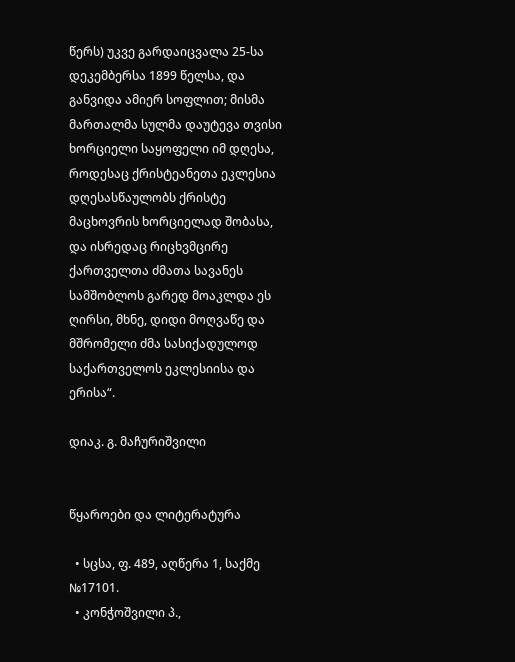წერს) უკვე გარდაიცვალა 25-სა დეკემბერსა 1899 წელსა, და განვიდა ამიერ სოფლით; მისმა მართალმა სულმა დაუტევა თვისი ხორციელი საყოფელი იმ დღესა, როდესაც ქრისტეანეთა ეკლესია დღესასწაულობს ქრისტე მაცხოვრის ხორციელად შობასა, და ისრედაც რიცხვმცირე ქართველთა ძმათა სავანეს სამშობლოს გარედ მოაკლდა ეს ღირსი, მხნე, დიდი მოღვაწე და მშრომელი ძმა სასიქადულოდ საქართველოს ეკლესიისა და ერისა“.

დიაკ. გ. მაჩურიშვილი


წყაროები და ლიტერატურა

  • სცსა, ფ. 489, აღწერა 1, საქმე №17101.
  • კონჭოშვილი პ.,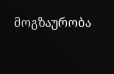მოგზაურობა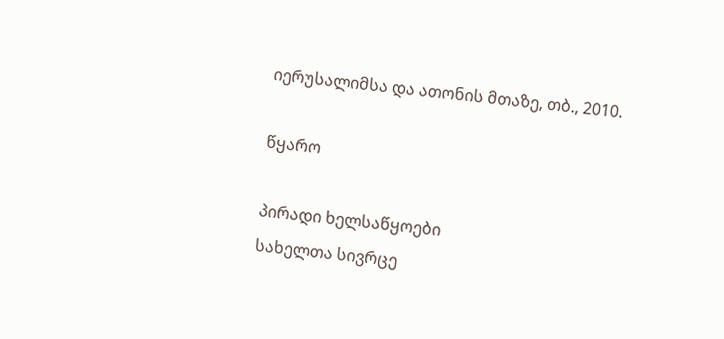იერუსალიმსა და ათონის მთაზე, თბ., 2010.

წყარო

პირადი ხელსაწყოები
სახელთა სივრცე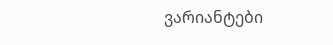ვარიანტები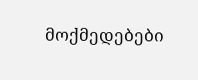მოქმედებები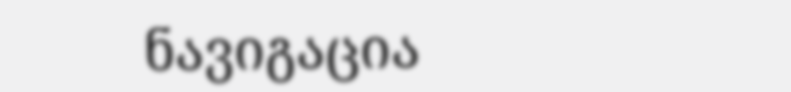ნავიგაცია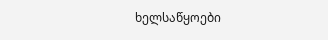ხელსაწყოები